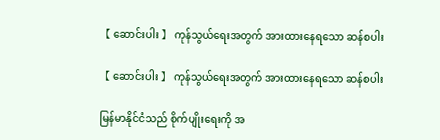【 ဆောင်းပါး 】 ကုန်သွယ်ရေးအတွက် အားထားနေရသော ဆန်စပါး

【 ဆောင်းပါး 】 ကုန်သွယ်ရေးအတွက် အားထားနေရသော ဆန်စပါး

မြန်မာနိုင်ငံသည် စိုက်ပျိုးရေးကို အ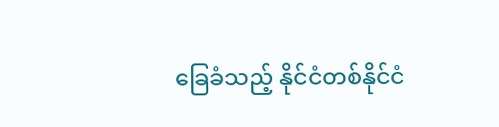ခြေခံသည့် နိုင်ငံတစ်နိုင်ငံ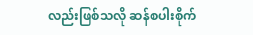လည်းဖြစ်သလို ဆန်စပါးစိုက်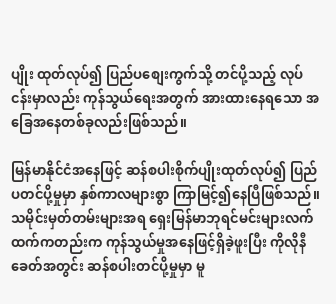ပျိုး ထုတ်လုပ်၍ ပြည်ပစျေးကွက်သို့ တင်ပို့သည့် လုပ်ငန်းမှာလည်း ကုန်သွယ်ရေးအတွက် အားထားနေရသော အခြေအနေတစ်ခုလည်းဖြစ်သည်။

မြန်မာနိုင်ငံအနေဖြင့် ဆန်စပါးစိုက်ပျိုးထုတ်လုပ်၍ ပြည်ပတင်ပို့မှုမှာ နှစ်ကာလများစွာ ကြာမြင့်၍နေပြီဖြစ်သည်။သမိုင်းမှတ်တမ်းများအရ ရှေးမြန်မာဘုရင်မင်းများလက်ထက်ကတည်းက ကုန်သွယ်မှုအနေဖြင့်ရှိခဲ့ဖူးပြီး ကိုလိုနီခေတ်အတွင်း ဆန်စပါးတင်ပို့မှုမှာ မူ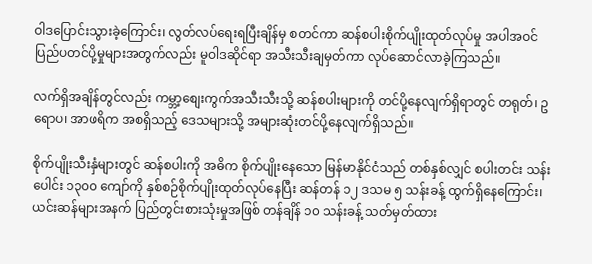ဝါဒပြောင်းသွားခဲ့ကြောင်း၊ လွတ်လပ်ရေးရပြီးချိန်မှ စတင်ကာ ဆန်စပါးစိုက်ပျိုးထုတ်လုပ်မှု အပါအဝင် ပြည်ပတင်ပို့မှုများအတွက်လည်း မူဝါဒဆိုင်ရာ အသီးသီးချမှတ်ကာ လုပ်ဆောင်လာခဲ့ကြသည်။

လက်ရှိအချိန်တွင်လည်း ကမ္ဘာ့စျေးကွက်အသီးသီးသို့ ဆန်စပါးများကို တင်ပို့နေလျက်ရှိရာတွင် တရုတ်၊ ဥရောပ၊ အာဖရိက အစရှိသည့် ဒေသများသို့ အများဆုံးတင်ပို့နေလျက်ရှိသည်။

စိုက်ပျိုးသီးနှံများတွင် ဆန်စပါးကို အဓိက စိုက်ပျိုးနေသော မြန်မာနိုင်ငံသည် တစ်နှစ်လျှင် စပါးတင်း သန်းပေါင်း ၁၃၀၀ ကျော်ကို နှစ်စဉ်စိုက်ပျိုးထုတ်လုပ်နေပြီး ဆန်တန် ၁၂ ဒသမ ၅ သန်းခန့် ထွက်ရှိနေကြောင်း၊ ယင်းဆန်များအနက် ပြည်တွင်းစားသုံးမှုအဖြစ် တန်ချိန် ၁၀ သန်းခန့် သတ်မှတ်ထား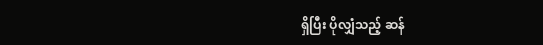ရှိပြီး ပိုလျှံသည့် ဆန်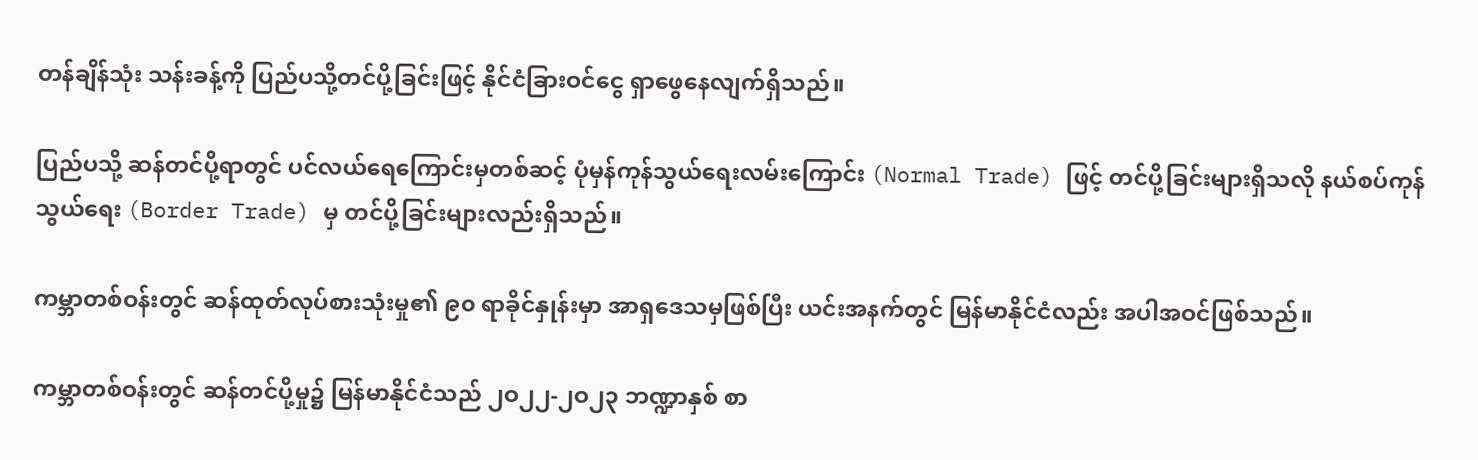တန်ချိန်သုံး သန်းခန့်ကို ပြည်ပသို့တင်ပို့ခြင်းဖြင့် နိုင်ငံခြားဝင်ငွေ ရှာဖွေနေလျက်ရှိသည်။

ပြည်ပသို့ ဆန်တင်ပို့ရာတွင် ပင်လယ်ရေကြောင်းမှတစ်ဆင့် ပုံမှန်ကုန်သွယ်ရေးလမ်းကြောင်း (Normal Trade) ဖြင့် တင်ပို့ခြင်းများရှိသလို နယ်စပ်ကုန်သွယ်ရေး (Border Trade) မှ တင်ပို့ခြင်းများလည်းရှိသည်။

ကမ္ဘာတစ်ဝန်းတွင် ဆန်ထုတ်လုပ်စားသုံးမှု၏ ၉၀ ရာခိုင်နှုန်းမှာ အာရှဒေသမှဖြစ်ပြီး ယင်းအနက်တွင် မြန်မာနိုင်ငံလည်း အပါအဝင်ဖြစ်သည်။

ကမ္ဘာတစ်ဝန်းတွင် ဆန်တင်ပို့မှု၌ မြန်မာနိုင်ငံသည် ၂ဝ၂၂-၂ဝ၂၃ ဘဏ္ဍာနှစ် စာ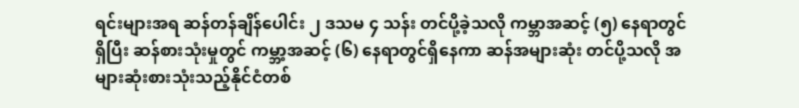ရင်းများအရ ဆန်တန်ချိန်ပေါင်း ၂ ဒသမ ၄ သန်း တင်ပို့ခဲ့သလို ကမ္ဘာအဆင့် (၅) နေရာတွင်ရှိပြီး ဆန်စားသုံးမှုတွင် ကမ္ဘာ့အဆင့် (၆) နေရာတွင်ရှိနေကာ ဆန်အများဆုံး တင်ပို့သလို အများဆုံးစားသုံးသည့်နိုင်ငံတစ်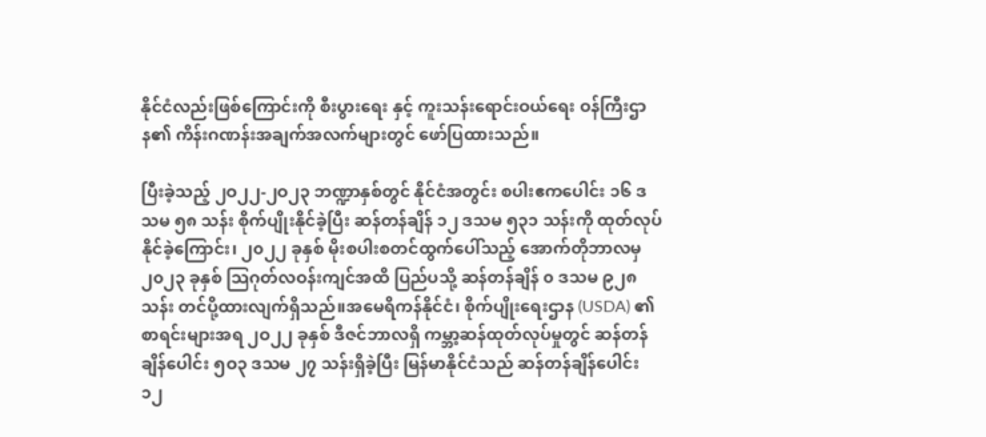နိုင်ငံလည်းဖြစ်ကြောင်းကို စီးပွားရေး နှင့် ကူးသန်းရောင်းဝယ်ရေး ဝန်ကြီးဌာန၏ ကိန်းဂဏန်းအချက်အလက်များတွင် ဖော်ပြထားသည်။

ပြီးခဲ့သည့် ၂ဝ၂၂-၂ဝ၂၃ ဘဏ္ဍာနှစ်တွင် နိုင်ငံအတွင်း စပါးဧကပေါင်း ၁၆ ဒသမ ၅၈ သန်း စိုက်ပျိုးနိုင်ခဲ့ပြီး ဆန်တန်ချိန် ၁၂ ဒသမ ၅၃၁ သန်းကို ထုတ်လုပ်နိုင်ခဲ့ကြောင်း၊ ၂၀၂၂ ခုနှစ် မိုးစပါးစတင်ထွက်ပေါ်သည့် အောက်တိုဘာလမှ ၂၀၂၃ ခုနှစ် သြဂုတ်လဝန်းကျင်အထိ ပြည်ပသို့ ဆန်တန်ချိန် ၀ ဒသမ ၉၂၈ သန်း တင်ပို့ထားလျက်ရှိသည်။အမေရိကန်နိုင်ငံ၊ စိုက်ပျိုးရေးဌာန (USDA) ၏ စာရင်းများအရ ၂ဝ၂၂ ခုနှစ် ဒီဇင်ဘာလရှိ ကမ္ဘာ့ဆန်ထုတ်လုပ်မှုတွင် ဆန်တန်ချိန်ပေါင်း ၅ဝ၃ ဒသမ ၂၇ သန်းရှိခဲ့ပြီး မြန်မာနိုင်ငံသည် ဆန်တန်ချိန်ပေါင်း ၁၂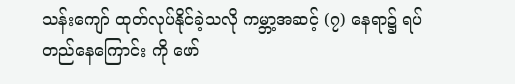သန်းကျော် ထုတ်လုပ်နိုင်ခဲ့သလို ကမ္ဘာ့အဆင့် (၇) နေရာ၌ ရပ်တည်နေကြောင်း ကို ဖော်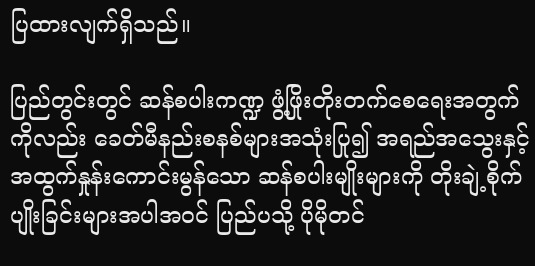ပြထားလျက်ရှိသည်။

ပြည်တွင်းတွင် ဆန်စပါးကဏ္ဍ ဖွံ့ဖြိုးတိုးတက်စေရေးအတွက်ကိုလည်း ခေတ်မီနည်းစနစ်များအသုံးပြု၍ အရည်အသွေးနှင့် အထွက်နှုန်းကောင်းမွန်သော ဆန်စပါးမျိုးများကို တိုးချဲ့စိုက်ပျိုးခြင်းများအပါအဝင် ပြည်ပသို့ ပိုမိုတင်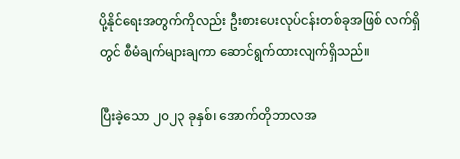ပို့နိုင်ရေးအတွက်ကိုလည်း ဦးစားပေးလုပ်ငန်းတစ်ခုအဖြစ် လက်ရှိတွင် စီမံချက်များချကာ ဆောင်ရွက်ထားလျက်ရှိသည်။

ပြီးခဲ့သော ၂၀၂၃ ခုနှစ်၊ အောက်တိုဘာလအ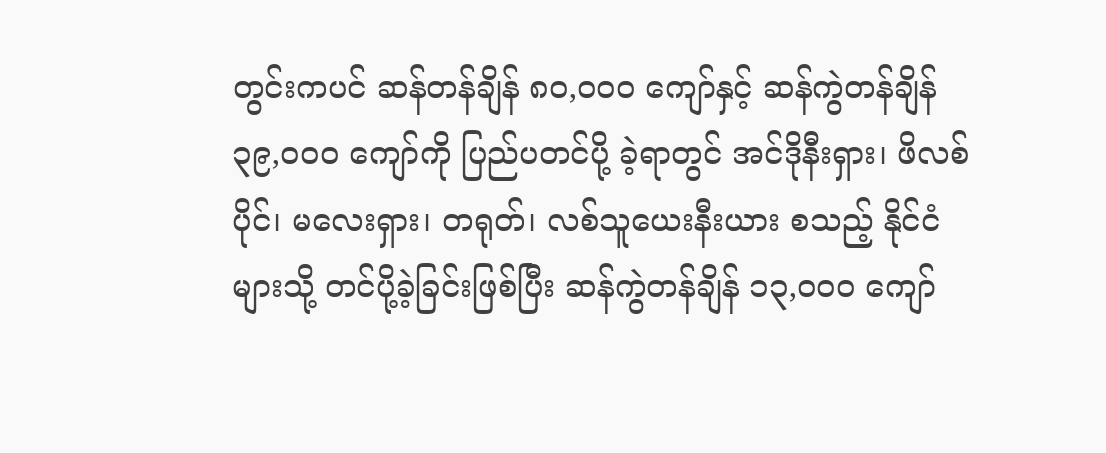တွင်းကပင် ဆန်တန်ချိန် ၈၀,၀၀၀ ကျော်နှင့် ဆန်ကွဲတန်ချိန် ၃၉,၀၀၀ ကျော်ကို ပြည်ပတင်ပို့ ခဲ့ရာတွင် အင်ဒိုနီးရှား၊ ဖိလစ်ပိုင်၊ မလေးရှား၊ တရုတ်၊ လစ်သူယေးနီးယား စသည့် နိုင်ငံများသို့ တင်ပို့ခဲ့ခြင်းဖြစ်ပြီး ဆန်ကွဲတန်ချိန် ၁၃,၀၀၀ ကျော်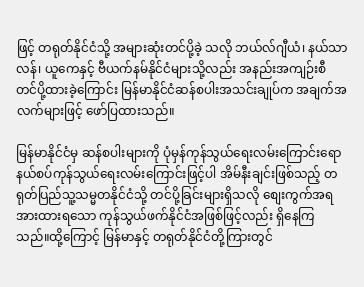ဖြင့် တရုတ်နိုင်ငံသို့ အများဆုံးတင်ပို့ခဲ့ သလို ဘယ်လ်ဂျီယံ၊ နယ်သာလန်၊ ယူကေနှင့် ဗီယက်နမ်နိုင်ငံများသို့လည်း အနည်းအကျဉ်းစီ တင်ပို့ထားခဲ့ကြောင်း မြန်မာနိုင်ငံဆန်စပါးအသင်းချုပ်က အချက်အလက်များဖြင့် ဖော်ပြထားသည်။

မြန်မာနိုင်ငံမှ ဆန်စပါးများကို ပုံမှန်ကုန်သွယ်ရေးလမ်းကြောင်းရော နယ်စပ်ကုန်သွယ်ရေးလမ်းကြောင်းဖြင့်ပါ အိမ်နီးချင်းဖြစ်သည့် တရုတ်ပြည်သူ့သမ္မတနိုင်ငံသို့ တင်ပို့ခြင်းများရှိသလို စျေးကွက်အရ အားထားရသော ကုန်သွယ်ဖက်နိုင်ငံအဖြစ်ဖြင့်လည်း ရှိနေကြသည်။ထို့ကြောင့် မြန်မာနှင့် တရုတ်နိုင်ငံတို့ကြားတွင်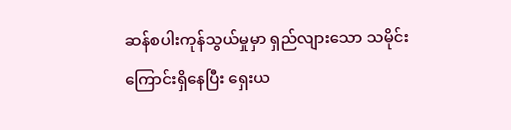ဆန်စပါးကုန်သွယ်မှုမှာ ရှည်လျားသော သမိုင်းကြောင်းရှိနေပြီး ရှေးယ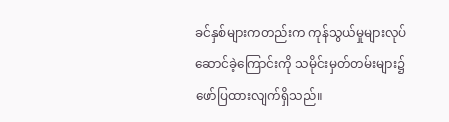ခင်နှစ်များကတည်းက ကုန်သွယ်မှုများလုပ်ဆောင်ခဲ့ကြောင်းကို သမိုင်းမှတ်တမ်းများ၌ ဖော်ပြထားလျက်ရှိသည်။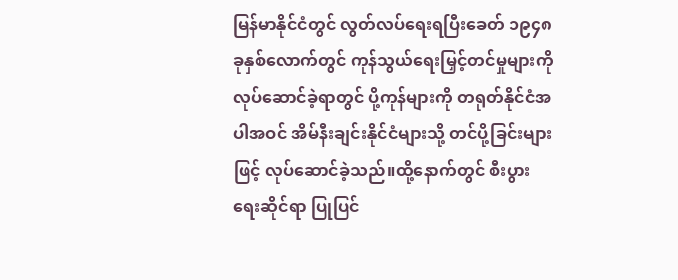မြန်မာနိုင်ငံတွင် လွတ်လပ်ရေးရပြီးခေတ် ၁၉၄၈ ခုနှစ်လောက်တွင် ကုန်သွယ်ရေးမြှင့်တင်မှုများကို လုပ်ဆောင်ခဲ့ရာတွင် ပို့ကုန်များကို တရုတ်နိုင်ငံအပါအဝင် အိမ်နီးချင်းနိုင်ငံများသို့ တင်ပို့ခြင်းများဖြင့် လုပ်ဆောင်ခဲ့သည်။ထို့နောက်တွင် စီးပွားရေးဆိုင်ရာ ပြုပြင်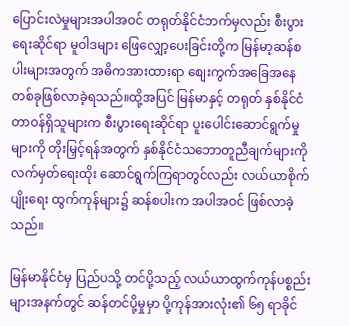ပြောင်းလဲမှုများအပါအဝင် တရုတ်နိုင်ငံဘက်မှလည်း စီးပွားရေးဆိုင်ရာ မူဝါဒများ ဖြေလျှော့ပေးခြင်းတို့က မြန်မာ့ဆန်စပါးများအတွက် အဓိကအားထားရာ စျေးကွက်အခြေအနေတစ်ခုဖြစ်လာခဲ့ရသည်။ထို့အပြင် မြန်မာနှင့် တရုတ် နှစ်နိုင်ငံ တာဝန်ရှိသူများက စီးပွားရေးဆိုင်ရာ ပူးပေါင်းဆောင်ရွက်မှုများကို တိုးမြှင့်ရန်အတွက် နှစ်နိုင်ငံသဘောတူညီချက်များကို လက်မှတ်ရေးထိုး ဆောင်ရွက်ကြရာတွင်လည်း လယ်ယာစိုက်ပျိုးရေး ထွက်ကုန်များ၌ ဆန်စပါးက အပါအဝင် ဖြစ်လာခဲ့သည်။

မြန်မာနိုင်ငံမှ ပြည်ပသို့ တင်ပို့သည့် လယ်ယာထွက်ကုန်ပစ္စည်းများအနက်တွင် ဆန်တင်ပို့မှုမှာ ပို့ကုန်အားလုံး၏ ၆၅ ရာခိုင်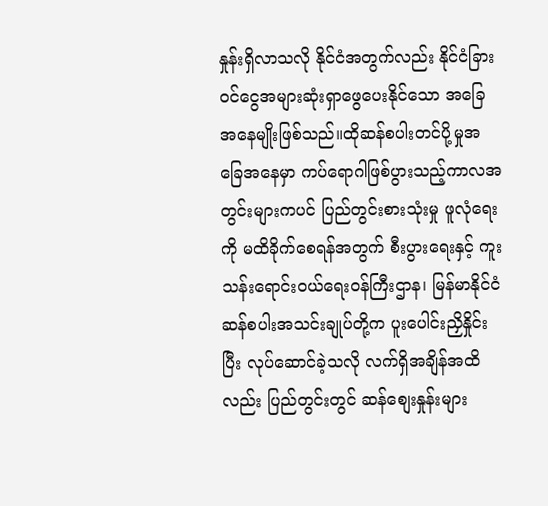နှုန်းရှိလာသလို နိုင်ငံအတွက်လည်း နိုင်ငံခြားဝင်ငွေအများဆုံးရှာဖွေပေးနိုင်သော အခြေအနေမျိုးဖြစ်သည်။ထိုဆန်စပါးတင်ပို့မှုအခြေအနေမှာ ကပ်ရောဂါဖြစ်ပွားသည့်ကာလအတွင်းများကပင် ပြည်တွင်းစားသုံးမှု ဖူလုံရေးကို မထိခိုက်စေရန်အတွက် စီးပွားရေးနှင့် ကူးသန်းရောင်းဝယ်ရေးဝန်ကြီးဌာန၊ မြန်မာနိုင်ငံဆန်စပါးအသင်းချုပ်တို့က ပူးပေါင်းညှိနှိုင်းပြီး လုပ်ဆောင်ခဲ့သလို လက်ရှိအချိန်အထိလည်း ပြည်တွင်းတွင် ဆန်စျေးနှုန်းများ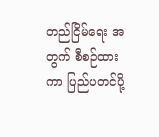တည်ငြိမ်ရေး အတွက် စီစဉ်ထားကာ ပြည်ပတင်ပို့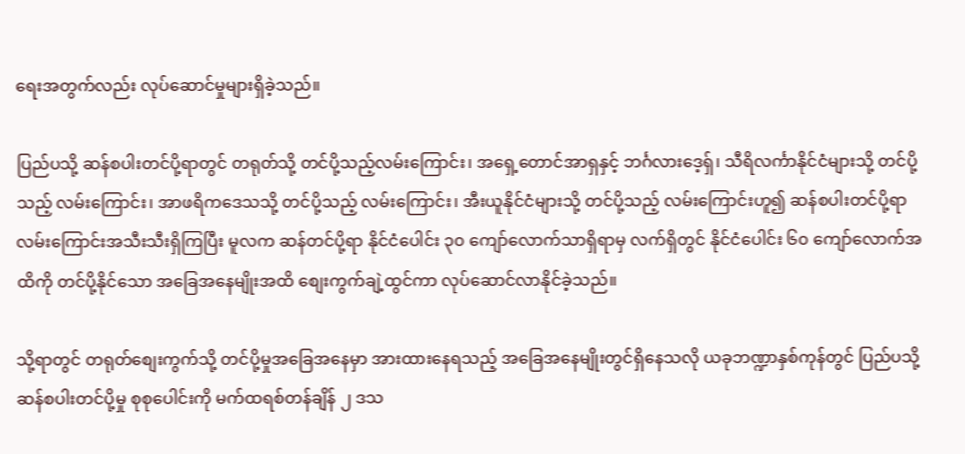ရေးအတွက်လည်း လုပ်ဆောင်မှုများရှိခဲ့သည်။

ပြည်ပသို့ ဆန်စပါးတင်ပို့ရာတွင် တရုတ်သို့ တင်ပို့သည့်လမ်းကြောင်း၊ အရှေ့တောင်အာရှနှင့် ဘင်္ဂလားဒေ့ရှ်၊ သီရိလင်္ကာနိုင်ငံများသို့ တင်ပို့သည့် လမ်းကြောင်း၊ အာဖရိကဒေသသို့ တင်ပို့သည့် လမ်းကြောင်း၊ အီးယူနိုင်ငံများသို့ တင်ပို့သည့် လမ်းကြောင်းဟူ၍ ဆန်စပါးတင်ပို့ရာ လမ်းကြောင်းအသီးသီးရှိကြပြီး မူလက ဆန်တင်ပို့ရာ နိုင်ငံပေါင်း ၃၀ ကျော်လောက်သာရှိရာမှ လက်ရှိတွင် နိုင်ငံပေါင်း ၆၀ ကျော်လောက်အထိကို တင်ပို့နိုင်သော အခြေအနေမျိုးအထိ စျေးကွက်ချဲ့ထွင်ကာ လုပ်ဆောင်လာနိုင်ခဲ့သည်။

သို့ရာတွင် တရုတ်စျေးကွက်သို့ တင်ပို့မှုအခြေအနေမှာ အားထားနေရသည့် အခြေအနေမျိုးတွင်ရှိနေသလို ယခုဘဏ္ဍာနှစ်ကုန်တွင် ပြည်ပသို့ ဆန်စပါးတင်ပို့မှု စုစုပေါင်းကို မက်ထရစ်တန်ချိန် ၂ ဒသ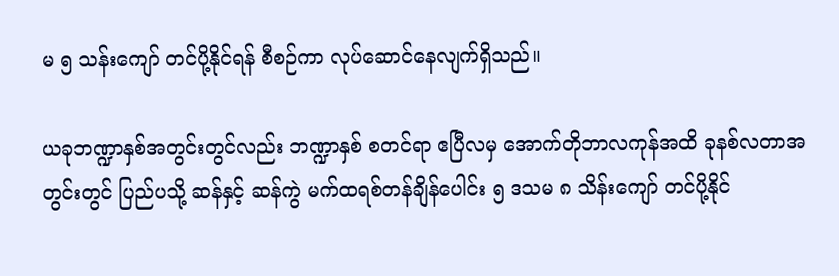မ ၅ သန်းကျော် တင်ပို့နိုင်ရန် စီစဉ်ကာ လုပ်ဆောင်နေလျက်ရှိသည်။

ယခုဘဏ္ဍာနှစ်အတွင်းတွင်လည်း ဘဏ္ဍာနှစ် စတင်ရာ ဧပြီလမှ အောက်တိုဘာလကုန်အထိ ခုနစ်လတာအတွင်းတွင် ပြည်ပသို့ ဆန်နှင့် ဆန်ကွဲ မက်ထရစ်တန်ချိန်ပေါင်း ၅ ဒသမ ၈ သိန်းကျော် တင်ပို့နိုင်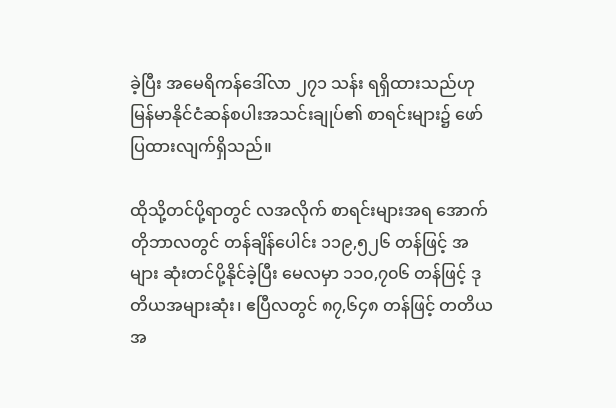ခဲ့ပြီး အမေရိကန်ဒေါ်လာ ၂၇၁ သန်း ရရှိထားသည်ဟု မြန်မာနိုင်ငံဆန်စပါးအသင်းချုပ်၏ စာရင်းများ၌ ဖော်ပြထားလျက်ရှိသည်။

ထိုသို့တင်ပို့ရာတွင် လအလိုက် စာရင်းများအရ အောက်တိုဘာလတွင် တန်ချိန်ပေါင်း ၁၁၉,၅၂၆ တန်ဖြင့် အများ ဆုံးတင်ပို့နိုင်ခဲ့ပြီး မေလမှာ ၁၁၀,၇၀၆ တန်ဖြင့် ဒုတိယအများဆုံး၊ ဧပြီလတွင် ၈၇,၆၄၈ တန်ဖြင့် တတိယအ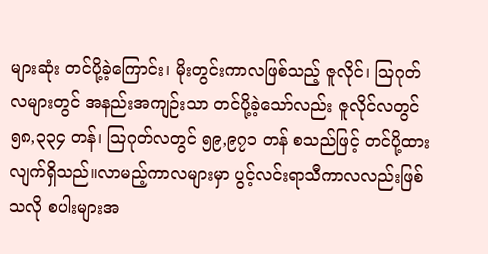များဆုံး တင်ပို့ခဲ့ကြောင်း၊ မိုးတွင်းကာလဖြစ်သည့် ဇူလိုင်၊ ဩဂုတ်လများတွင် အနည်းအကျဉ်းသာ တင်ပို့ခဲ့သော်လည်း ဇူလိုင်လတွင် ၅၈,၃၃၄ တန်၊ ဩဂုတ်လတွင် ၅၉,၉၇၁ တန် စသည်ဖြင့် တင်ပို့ထားလျက်ရှိသည်။လာမည့်ကာလများမှာ ပွင့်လင်းရာသီကာလလည်းဖြစ်သလို စပါးများအ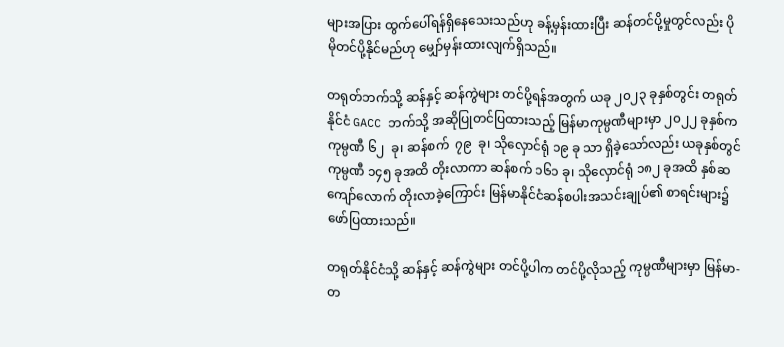များအပြား ထွက်ပေါ်ရန်ရှိနေသေးသည်ဟု ခန့်မှန်းထားပြီး ဆန်တင်ပို့မှုတွင်လည်း ပိုမိုတင်ပို့နိုင်မည်ဟု မျှော်မှန်းထားလျက်ရှိသည်။

တရုတ်ဘက်သို့ ဆန်နှင့် ဆန်ကွဲများ တင်ပို့ရန်အတွက် ယခု ၂၀၂၃ ခုနှစ်တွင်း တရုတ်နိုင်ငံ GACC ဘက်သို့ အဆိုပြုတင်ပြထားသည့် မြန်မာကုမ္ပဏီများမှာ ၂၀၂၂ ခုနှစ်က ကုမ္ပဏီ ၆၂  ခု၊ ဆန်စက်  ၇၉  ခု၊ သိုလှောင်ရုံ ၁၉ ခု သာ ရှိခဲ့သော်လည်း ယခုနှစ်တွင် ကုမ္ပဏီ ၁၄၅ ခုအထိ တိုးလာကာ ဆန်စက် ၁၆၁ ခု၊ သိုလှောင်ရုံ ၁၈၂ ခုအထိ နှစ်ဆကျော်လောက် တိုးလာခဲ့ကြောင်း မြန်မာနိုင်ငံဆန်စပါးအသင်းချုပ်၏ စာရင်းများ၌ ဖော်ပြထားသည်။

တရုတ်နိုင်ငံသို့ ဆန်နှင့် ဆန်ကွဲများ တင်ပို့ပါက တင်ပို့လိုသည့် ကုမ္ပဏီများမှာ မြန်မာ-တ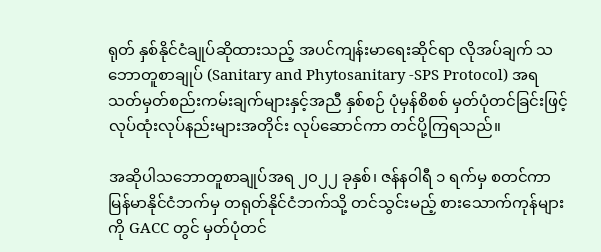ရုတ် နှစ်နိုင်ငံချုပ်ဆိုထားသည့် အပင်ကျန်းမာရေးဆိုင်ရာ လိုအပ်ချက် သဘောတူစာချုပ် (Sanitary and Phytosanitary -SPS Protocol) အရ သတ်မှတ်စည်းကမ်းချက်များနှင့်အညီ နှစ်စဉ် ပုံမှန်စိစစ် မှတ်ပုံတင်ခြင်းဖြင့် လုပ်ထုံးလုပ်နည်းများအတိုင်း လုပ်ဆောင်ကာ တင်ပို့ကြရသည်။

အဆိုပါသဘောတူစာချုပ်အရ ၂၀၂၂ ခုနှစ်၊ ဇန်နဝါရီ ၁ ရက်မှ စတင်ကာ မြန်မာနိုင်ငံဘက်မှ တရုတ်နိုင်ငံဘက်သို့ တင်သွင်းမည့် စားသောက်ကုန်များကို GACC တွင် မှတ်ပုံတင်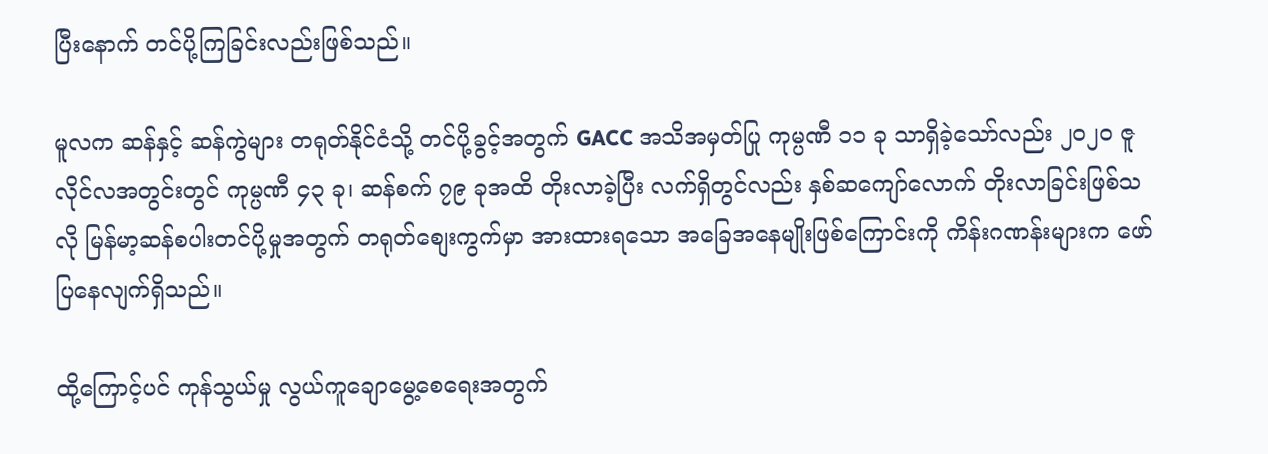ပြီးနောက် တင်ပို့ကြခြင်းလည်းဖြစ်သည်။

မူလက ဆန်နှင့် ဆန်ကွဲများ တရုတ်နိုင်ငံသို့ တင်ပို့ခွင့်အတွက် GACC အသိအမှတ်ပြု ကုမ္ပဏီ ၁၁ ခု သာရှိခဲ့သော်လည်း ၂၀၂၀ ဇူလိုင်လအတွင်းတွင် ကုမ္ပဏီ ၄၃ ခု၊ ဆန်စက် ၇၉ ခုအထိ တိုးလာခဲ့ပြီး လက်ရှိတွင်လည်း နှစ်ဆကျော်လောက် တိုးလာခြင်းဖြစ်သလို မြန်မာ့ဆန်စပါးတင်ပို့မှုအတွက် တရုတ်စျေးကွက်မှာ အားထားရသော အခြေအနေမျိုးဖြစ်ကြောင်းကို ကိန်းဂဏန်းများက ဖော်ပြနေလျက်ရှိသည်။

ထို့ကြောင့်ပင် ကုန်သွယ်မှု လွယ်ကူချောမွေ့စေရေးအတွက်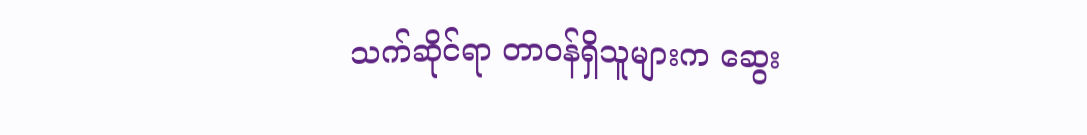သက်ဆိုင်ရာ တာဝန်ရှိသူများက ဆွေး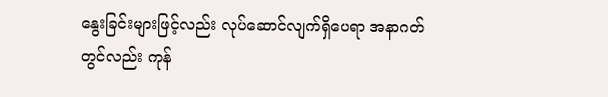နွေးခြင်းများဖြင့်လည်း လုပ်ဆောင်လျက်ရှိပေရာ အနာဂတ်တွင်လည်း ကုန်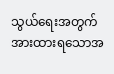သွယ်ရေးအတွက် အားထားရသောအ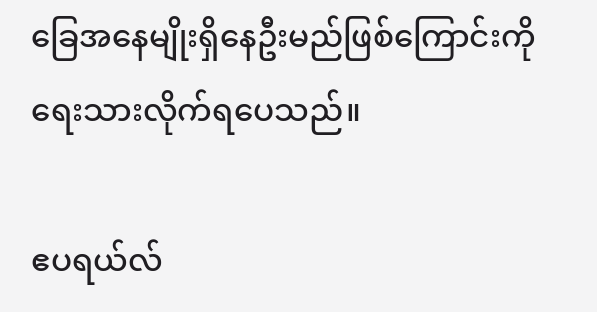ခြေအနေမျိုးရှိနေဦးမည်ဖြစ်ကြောင်းကို ရေးသားလိုက်ရပေသည်။

ဧပရယ်လ်